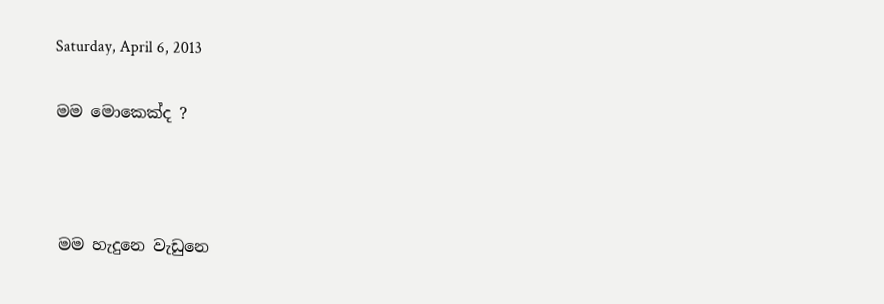Saturday, April 6, 2013

මම මොකෙක්ද ?



මම හැදුනෙ වැඩුනෙ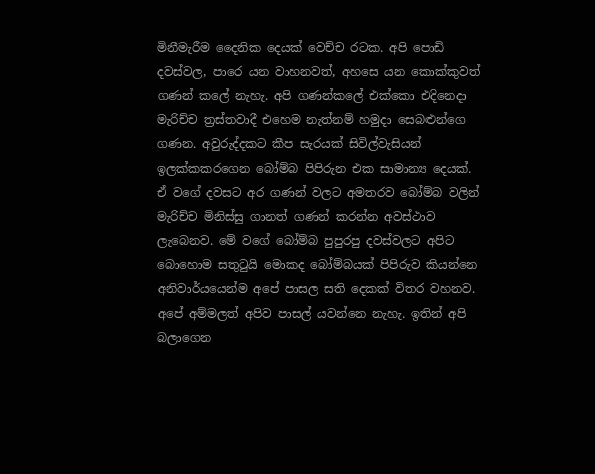මිනීමැරීම දෛනික දෙයක් වෙච්ච රටක. අපි පොඩි දවස්වල, පාරෙ යන වාහනවත්, අහසෙ යන කොක්කුවත් ගණන් කලේ නැහැ. අපි ගණන්කලේ එක්කො එදිනෙදා මැරිච්ච ත්‍රස්තවාදී එහෙම නැත්නම් හමුදා සෙබළුන්ගෙ ගණන. අවුරුද්දකට කීප සැරයක් සිවිල්වැසියන් ඉලක්කකරගෙන බෝම්බ පිපිරුන එක සාමාන්‍ය දෙයක්. ඒ වගේ දවසට අර ගණන් වලට අමතරව බෝම්බ වලින් මැරිච්ච මිනිස්සු ගානත් ගණන් කරන්න අවස්ථාව ලැබෙනව. මේ වගේ බෝම්බ පුපුරපු දවස්වලට අපිට බොහොම සතුටුයි මොකද බෝම්බයක් පිපිරුව කියන්නෙ අනිවාර්යයෙන්ම අපේ පාසල සති දෙකක් විතර වහනව. අපේ අම්මලත් අපිව පාසල් යවන්නෙ නැහැ. ඉතින් අපි බලාගෙන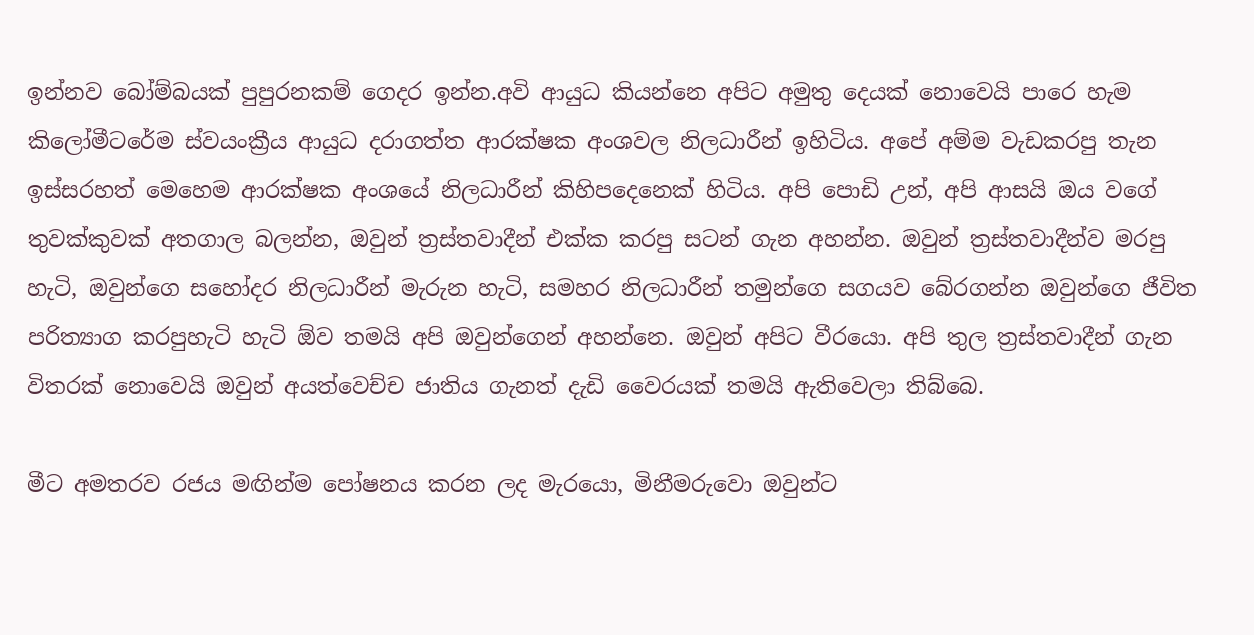ඉන්නව බෝම්බයක් පුපුරනකම් ගෙදර ඉන්න.අවි ආයුධ කියන්නෙ අපිට අමුතු දෙයක් නොවෙයි පාරෙ හැම කිලෝමීටරේම ස්වයංක්‍රීය ආයුධ දරාගත්ත ආරක්ෂක අංශවල නිලධාරීන් ඉහිටිය. අපේ අම්ම වැඩකරපු තැන ඉස්සරහත් මෙහෙම ආරක්ෂක අංශයේ නිලධාරීන් කිහිපදෙනෙක් හිටිය. අපි පොඩි උන්, අපි ආසයි ඔය වගේ තුවක්කුවක් අතගාල බලන්න, ඔවුන් ත්‍රස්තවාදීන් එක්ක කරපු සටන් ගැන අහන්න. ඔවුන් ත්‍රස්තවාදීන්ව මරපු හැටි, ඔවුන්ගෙ සහෝදර නිලධාරීන් මැරුන හැටි, සමහර නිලධාරීන් තමුන්ගෙ සගයව බේරගන්න ඔවුන්ගෙ ජීවිත පරිත්‍යාග කරපුහැටි හැටි ඕව තමයි අපි ඔවුන්ගෙන් අහන්නෙ. ඔවුන් අපිට වීරයො. අපි තුල ත්‍රස්තවාදීන් ගැන විතරක් නොවෙයි ඔවුන් අයත්වෙච්ච ජාතිය ගැනත් දැඩි වෛරයක් තමයි ඇතිවෙලා තිබ්බෙ.

මීට අමතරව රජය මඟින්ම පෝෂනය කරන ලද මැරයො, මිනීමරුවො ඔවුන්ට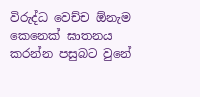විරුද්ධ වෙච්ච ඕනැම කෙනෙක් ඝාතනය කරන්න පසුබට වුනේ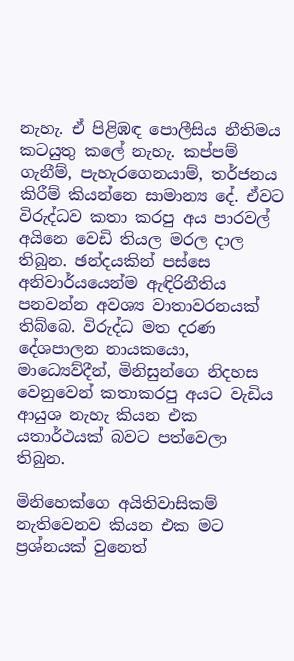නැහැ. ඒ පිළිඹඳ පොලීසිය නීතිමය කටයුතු කලේ නැහැ. කප්පම් ගැනීම්, පැහැරගෙනයාම්, තර්ජනය කිරීම් කියන්නෙ සාමාන්‍ය දේ. ඒවට විරුද්ධව කතා කරපු අය පාරවල් අයිනෙ වෙඩි තියල මරල දාල තිබුන. ඡන්දයකින් පස්සෙ අනිවාර්යයෙන්ම ඇඳිරිනීතිය පනවන්න අවශ්‍ය වාතාවරනයක් තිබ්බෙ. විරුද්ධ මත දරණ දේශපාලන නායකයො, මාධ්‍යෙව්දීන්, මිනිසුන්ගෙ නිදහස වෙනුවෙන් කතාකරපු අයට වැඩිය ආයුශ නැහැ කියන එක යතාර්ථයක් බවට පත්වෙලා තිබුන.

මිනිහෙක්ගෙ අයිතිවාසිකම් නැතිවෙනව කියන එක මට ප්‍රශ්නයක් වුනෙත්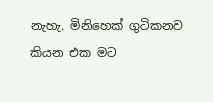නැහැ. මිනිහෙක් ගුටිකනව කියන එක මට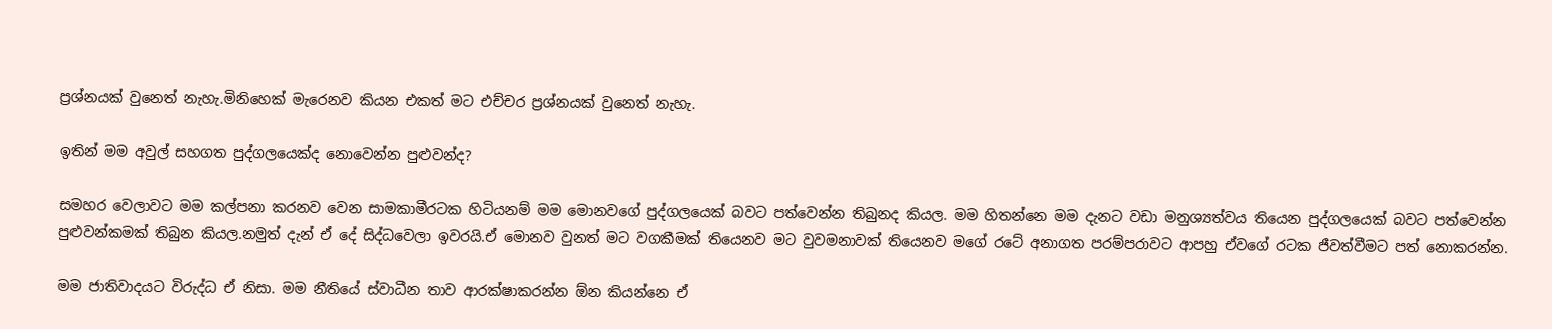ප්‍රශ්නයක් වුනෙත් නැහැ.මිනිහෙක් මැරෙනව කියන එකත් මට එච්චර ප්‍රශ්නයක් වුනෙත් නැහැ.

ඉතින් මම අවුල් සහගත පුද්ගලයෙක්ද නොවෙන්න පුළුවන්ද?

සමහර වෙලාවට මම කල්පනා කරනව වෙන සාමකාමීරටක හිටියනම් මම මොනවගේ පුද්ගලයෙක් බවට පත්වෙන්න තිබුනද කියල. මම හිතන්නෙ මම දැනට වඩා මනුශ්‍යත්වය තියෙන පුද්ගලයෙක් බවට පත්වෙන්න පුළුවන්කමක් තිබුන කියල.නමුත් දැන් ඒ දේ සිද්ධවෙලා ඉවරයි.ඒ මොනව වුනත් මට වගකීමක් තියෙනව මට වුවමනාවක් තියෙනව මගේ රටේ අනාගත පරම්පරාවට ආපහු ඒවගේ රටක ජීවත්වීමට පත් නොකරන්න.

මම ජාතිවාදයට විරුද්ධ ඒ නිසා. මම නීතියේ ස්වාධීන තාව ආරක්ෂාකරන්න ඕන කියන්නෙ ඒ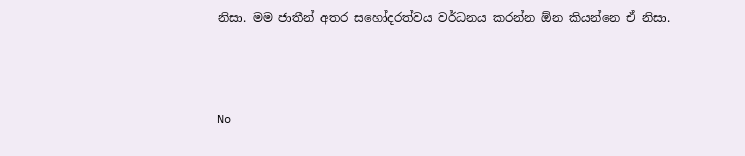නිසා. මම ජාතීන් අතර සහෝදරත්වය වර්ධනය කරන්න ඕන කියන්නෙ ඒ නිසා.



No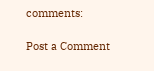comments:

Post a Comment